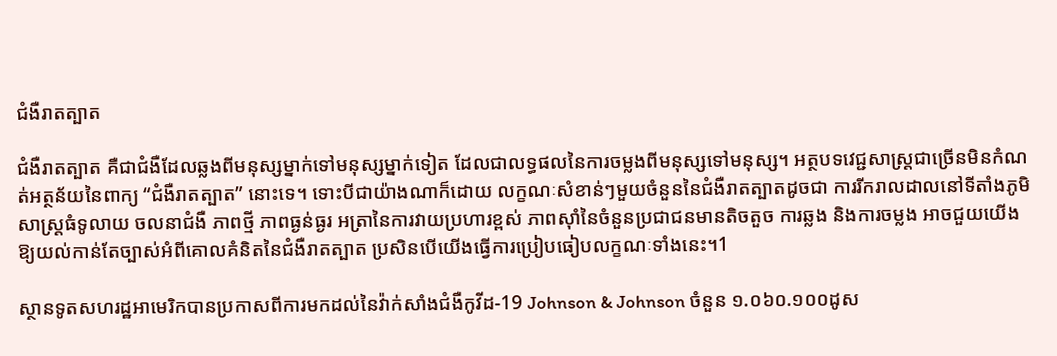ជំងឺរាតត្បាត

ជំងឺរាតត្បាត គឺជាជំងឺដែលឆ្លងពីមនុស្សម្នាក់ទៅមនុស្សម្នាក់ទៀត ដែលជាលទ្ធផលនៃការចម្លងពីមនុស្សទៅមនុស្ស។ អត្ថបទវេជ្ជសាស្ត្រជាច្រើនមិនកំណត់អត្ថន័យនៃពាក្យ “ជំងឺរាតត្បាត” នោះទេ។ ទោះបីជាយ៉ាងណាក៏ដោយ លក្ខណៈសំខាន់ៗមួយចំនួននៃជំងឺរាតត្បាតដូចជា ការរីករាលដាលនៅទីតាំងភូមិសាស្ត្រធំទូលាយ ចលនាជំងឺ ភាពថ្មី ភាពធ្ងន់ធ្ងរ អត្រានៃការវាយប្រហារខ្ពស់ ភាពស៊ាំនៃចំនួនប្រជាជនមានតិចតួច ការឆ្លង និងការចម្លង អាចជួយយើងឱ្យយល់កាន់តែច្បាស់អំពីគោលគំនិតនៃជំងឺរាតត្បាត ប្រសិនបើយើងធ្វើការប្រៀបធៀបលក្ខណៈទាំងនេះ។1

ស្ថានទូតសហរដ្ឋអាមេរិកបានប្រកាសពីការមកដល់នៃវ៉ាក់សាំងជំងឺកូវីដ-19 Johnson & Johnson ចំនួន ១.០៦០.១០០ដូស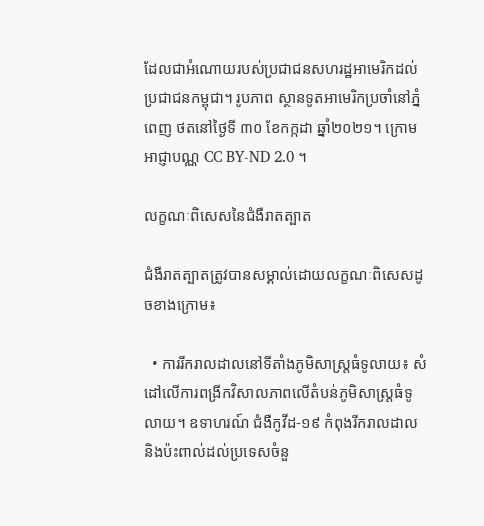ដែលជាអំណោយរបស់ប្រជាជនសហរដ្ឋអាមេរិកដល់ប្រជាជនកម្ពុជា។ រូបភាព ស្ថានទូតអាមេរិកប្រចាំនៅភ្នំពេញ ថតនៅថ្ងៃទី ៣០ ខែកក្កដា ឆ្នាំ២០២១។ ក្រោមអាជ្ញាបណ្ណ CC BY-ND 2.0 ។

លក្ខណៈពិសេសនៃជំងឺរាតត្បាត

ជំងឺរាតត្បាតត្រូវបានសម្គាល់ដោយលក្ខណៈពិសេសដូចខាងក្រោម៖

  • ការរីករាលដាលនៅទីតាំងភូមិសាស្ត្រធំទូលាយ៖ សំដៅលើការពង្រីកវិសាលភាពលើតំបន់ភូមិសាស្ត្រធំទូលាយ។ ឧទាហរណ៍ ជំងឺកូវីដ-១៩ កំពុងរីករាលដាល និងប៉ះពាល់ដល់ប្រទេសចំនួ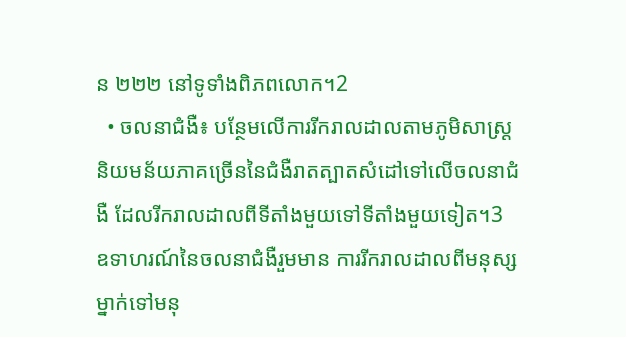ន ២២២ នៅទូទាំងពិភពលោក។2
  • ចលនាជំងឺ៖ បន្ថែមលើការរីករាលដាលតាមភូមិសាស្ត្រ និយមន័យភាគច្រើននៃជំងឺរាតត្បាតសំដៅទៅលើចលនាជំងឺ ដែលរីករាលដាលពីទីតាំងមួយទៅទីតាំងមួយទៀត។3 ឧទាហរណ៍នៃចលនាជំងឺរួមមាន ការរីករាលដាលពីមនុស្សម្នាក់ទៅមនុ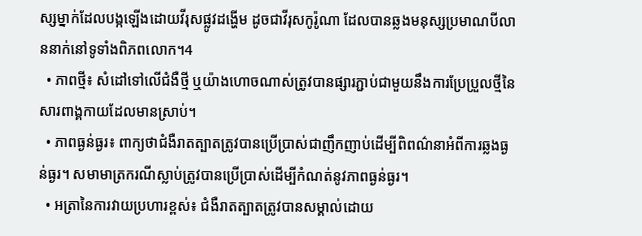ស្សម្នាក់ដែលបង្កឡើងដោយវីរុសផ្លូវដង្ហើម ដូចជាវីរុសកូរ៉ូណា ដែលបានឆ្លងមនុស្សប្រមាណបីលាននាក់នៅទូទាំងពិភពលោក។4
  • ភាពថ្មី៖ សំដៅទៅលើជំងឺថ្មី ឬយ៉ាងហោចណាស់ត្រូវបានផ្សារភ្ជាប់ជាមួយនឹងការប្រែប្រួលថ្មីនៃសារពាង្គកាយដែលមានស្រាប់។
  • ភាពធ្ងន់ធ្ងរ៖ ពាក្យថាជំងឺរាតត្បាតត្រូវបានប្រើប្រាស់ជាញឹកញាប់ដើម្បីពិពណ៌នាអំពីការឆ្លងធ្ងន់ធ្ងរ។ សមាមាត្រករណីស្លាប់ត្រូវបានប្រើប្រាស់ដើម្បីកំណត់នូវភាពធ្ងន់ធ្ងរ។
  • អត្រានៃការវាយប្រហារខ្ពស់៖ ជំងឺរាតត្បាតត្រូវបានសម្គាល់ដោយ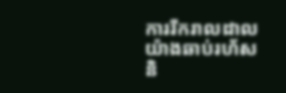ការរីករាលដាលយ៉ាងឆាប់រហ័ស និ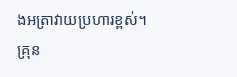ងអត្រាវាយប្រហារខ្ពស់។ គ្រុន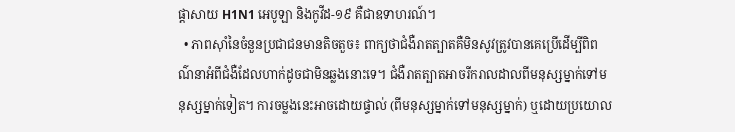ផ្តាសាយ H1N1 អេបូឡា និងកូវីដ-១៩ គឺជាឧទាហរណ៍។
  • ភាពស៊ាំនៃចំនួនប្រជាជនមានតិចតួច៖ ពាក្យថាជំងឺរាតត្បាតគឺមិនសូវត្រូវបានគេប្រើដើម្បីពិពណ៌នាអំពីជំងឺដែលហាក់ដូចជាមិនឆ្លងនោះទេ។ ជំងឺរាតត្បាតអាចរីករាលដាលពីមនុស្សម្នាក់ទៅមនុស្សម្នាក់ទៀត។ ការចម្លងនេះអាចដោយផ្ទាល់ (ពីមនុស្សម្នាក់ទៅមនុស្សម្នាក់) ឬដោយប្រយោល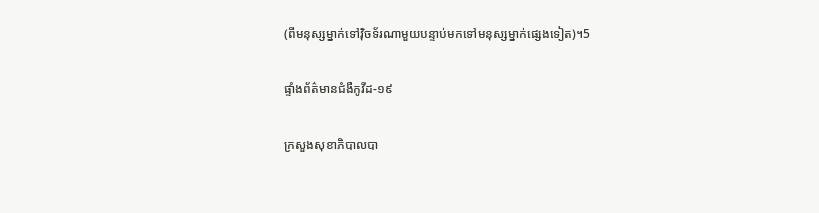(ពីមនុស្សម្នាក់ទៅវ៉ិចទ័រណាមួយបន្ទាប់មកទៅមនុស្សម្នាក់ផ្សេងទៀត)។5

ផ្ទាំងព័ត៌មានជំងឺកូវីដ-១៩

ក្រសួងសុខាភិបាលបា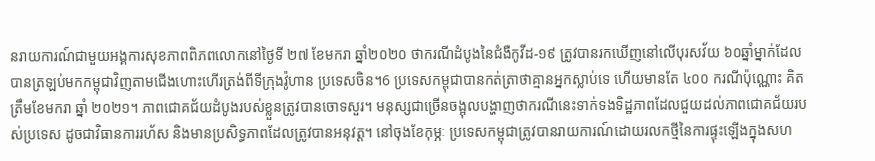នរាយការណ៍ជាមួយអង្គការសុខភាពពិភពលោកនៅថ្ងៃទី ២៧ ខែមករា ឆ្នាំ២០២០ ថាករណីដំបូងនៃជំងឺកូវីដ-១៩ ត្រូវបានរកឃើញនៅលើបុរសវ័យ ៦០ឆ្នាំម្នាក់ដែលបានត្រឡប់មកកម្ពុជាវិញតាមជើងហោះហើរត្រង់ពីទីក្រុងវ៉ូហាន ប្រទេសចិន។6 ប្រទេសកម្ពុជាបានកត់ត្រាថាគ្មានអ្នកស្លាប់ទេ ហើយមានតែ ៤០០ ករណីប៉ុណ្ណោះ គិតត្រឹមខែមករា ឆ្នាំ ២០២១។ ភាពជោគជ័យដំបូងរបស់ខ្លួនត្រូវបានចោទសួរ។ មនុស្សជាច្រើនចង្អុលបង្ហាញថាករណីនេះទាក់ទងទិដ្ឋភាពដែលជួយដល់ភាពជោគជ័យរបស់ប្រទេស ដូចជាវិធានការរហ័ស និងមានប្រសិទ្ធភាពដែលត្រូវបានអនុវត្ត។ នៅចុងខែកុម្ភៈ ប្រទេសកម្ពុជាត្រូវបានរាយការណ៍ដោយរលកថ្មីនៃការផ្ទុះឡើងក្នុងសហ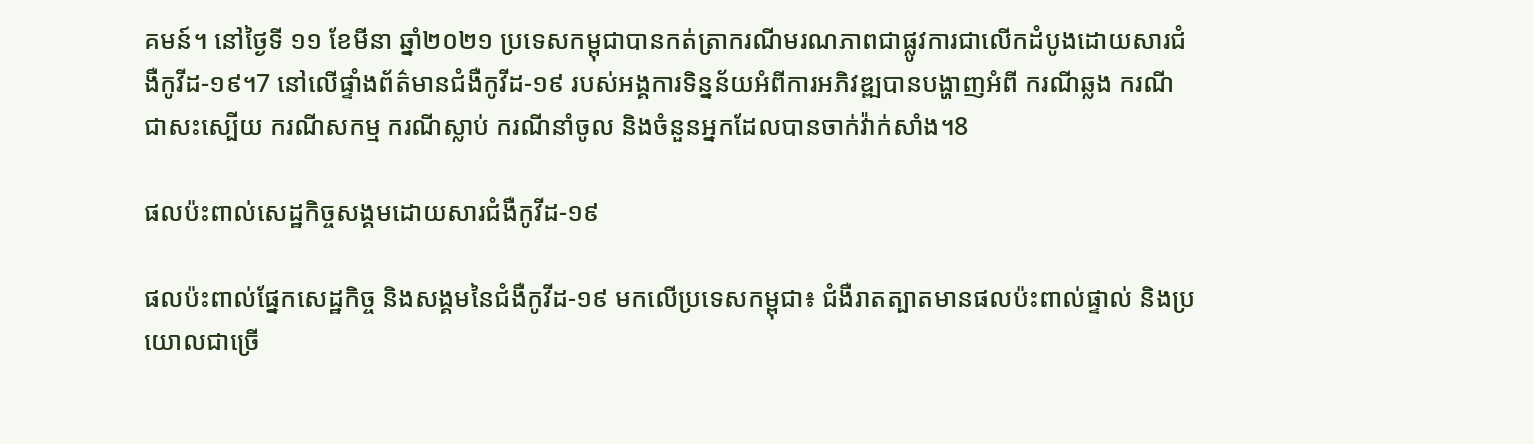គមន៍។ នៅថ្ងៃទី ១១ ខែមីនា ឆ្នាំ២០២១ ប្រទេសកម្ពុជាបានកត់ត្រាករណីមរណភាពជាផ្លូវការជាលើកដំបូងដោយសារជំងឺកូវីដ-១៩។7 នៅលើផ្ទាំងព័ត៌មានជំងឺកូវីដ-១៩ របស់អង្គការទិន្នន័យអំពីការអភិវឌ្ឍបានបង្ហាញអំពី ករណីឆ្លង ករណីជាសះស្បើយ ករណីសកម្ម ករណីស្លាប់ ករណីនាំចូល និងចំនួនអ្នកដែលបានចាក់វ៉ាក់សាំង។8

ផលប៉ះពាល់សេដ្ឋកិច្ចសង្គមដោយសារជំងឺកូវីដ-១៩

ផលប៉ះពាល់ផ្នែកសេដ្ឋកិច្ច និងសង្គមនៃជំងឺកូវីដ-១៩ មកលើប្រទេសកម្ពុជា៖ ជំងឺរាតត្បាតមានផលប៉ះពាល់ផ្ទាល់ និងប្រយោលជាច្រើ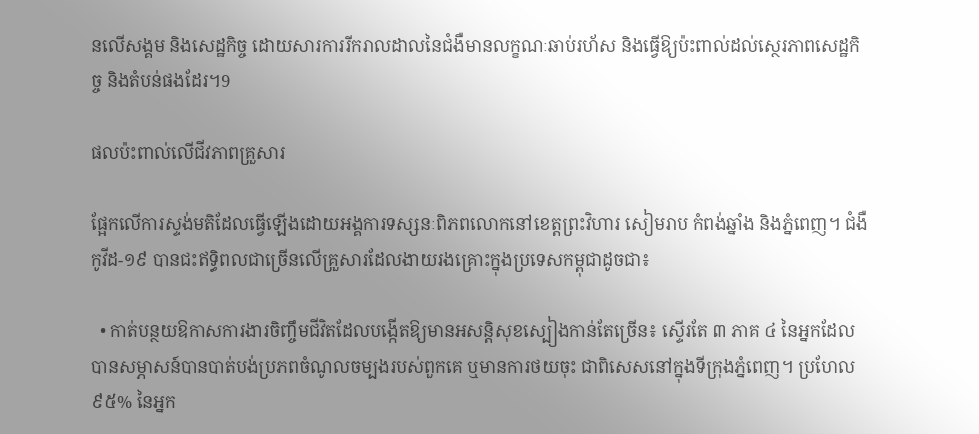នលើសង្គម និងសេដ្ឋកិច្ច ដោយសារការរីករាលដាលនៃជំងឺមានលក្ខណៈឆាប់រហ័ស និងធ្វើឱ្យប៉ះពាល់ដល់ស្ថេរភាពសេដ្ឋកិច្ច និងតំបន់ផងដែរ។9

ផលប៉ះពាល់លើជីវភាពគ្រួសារ

ផ្អែកលើការស្ទង់មតិដែលធ្វើឡើងដោយអង្គការទស្សនៈពិភពលោកនៅខេត្តព្រះវិហារ សៀមរាប កំពង់ឆ្នាំង និងភ្នំពេញ។ ជំងឺកូវីដ-១៩ បានជះឥទ្ធិពលជាច្រើនលើគ្រួសារដែលងាយរងគ្រោះក្នុងប្រទេសកម្ពុជាដូចជា៖

  • កាត់បន្ថយឱកាសការងារចិញ្ចឹមជីវិតដែលបង្កើតឱ្យមានអសន្តិសុខស្បៀងកាន់តែច្រើន៖ ស្ទើរតែ ៣ ភាគ ៤ នៃអ្នកដែលបានសម្ភាសន៍បានបាត់បង់ប្រភពចំណូលចម្បងរបស់ពួកគេ ឬមានការថយចុះ ជាពិសេសនៅក្នុងទីក្រុងភ្នំពេញ។ ប្រហែល ៩៥% នៃអ្នក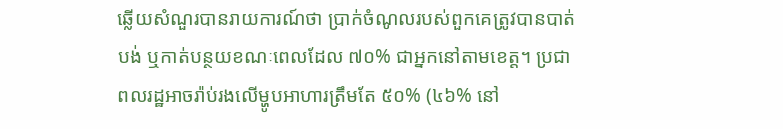ឆ្លើយសំណួរបានរាយការណ៍ថា ប្រាក់ចំណូលរបស់ពួកគេត្រូវបានបាត់បង់ ឬកាត់បន្ថយខណៈពេលដែល ៧០% ជាអ្នកនៅតាមខេត្ត។ ប្រជាពលរដ្ឋអាចរ៉ាប់រងលើម្ហូបអាហារត្រឹមតែ ៥០% (៤៦% នៅ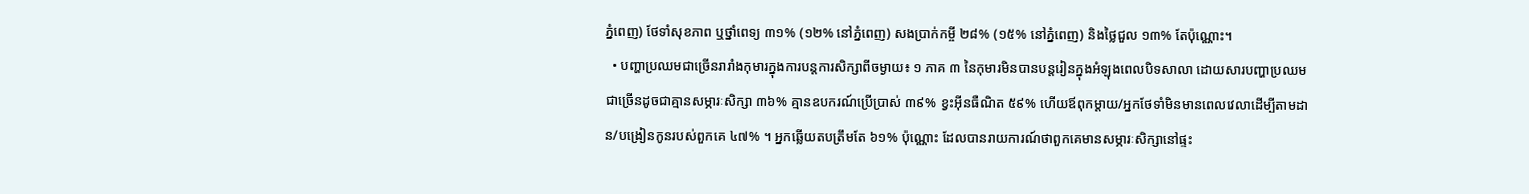ភ្នំពេញ) ថែទាំសុខភាព ឬថ្នាំពេទ្យ ៣១% (១២% នៅភ្នំពេញ) សងប្រាក់កម្ចី ២៨% (១៥% នៅភ្នំពេញ) និងថ្លៃជួល ១៣% តែប៉ុណ្ណោះ។
  • បញ្ហាប្រឈមជាច្រើនរារាំងកុមារក្នុងការបន្តការសិក្សាពីចម្ងាយ៖ ១ ភាគ ៣ នៃកុមារមិនបានបន្តរៀនក្នុងអំឡុងពេលបិទសាលា ដោយសារបញ្ហាប្រឈមជាច្រើនដូចជាគ្មានសម្ភារៈសិក្សា ៣៦% គ្មានឧបករណ៍ប្រើប្រាស់ ៣៩% ខ្វះអ៊ីនធឺណិត ៥៩% ហើយឪពុកម្តាយ/អ្នកថែទាំមិនមានពេលវេលាដើម្បីតាមដាន/បង្រៀនកូនរបស់ពួកគេ ៤៧% ។ អ្នកឆ្លើយតបត្រឹមតែ ៦១% ប៉ុណ្ណោះ ដែលបានរាយការណ៍ថាពួកគេមានសម្ភារៈសិក្សានៅផ្ទះ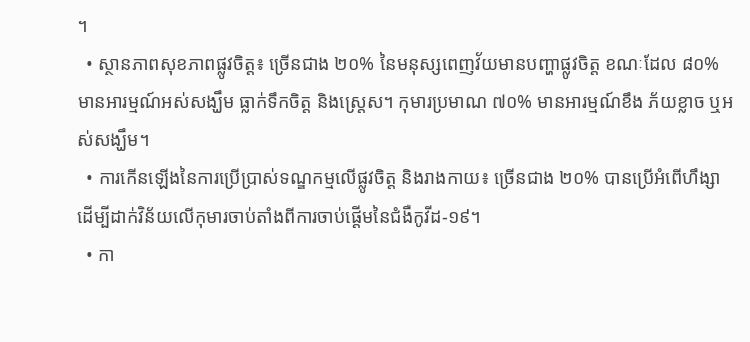។
  • ស្ថានភាពសុខភាពផ្លូវចិត្ត៖ ច្រើនជាង ២០% នៃមនុស្សពេញវ័យមានបញ្ហាផ្លូវចិត្ត ខណៈដែល ៨០% មានអារម្មណ៍អស់សង្ឃឹម ធ្លាក់ទឹកចិត្ត និងស្ត្រេស។ កុមារប្រមាណ ៧០% មានអារម្មណ៍ខឹង ភ័យខ្លាច ឬអស់សង្ឃឹម។
  • ការកើនឡើងនៃការប្រើប្រាស់ទណ្ឌកម្មលើផ្លូវចិត្ត និងរាងកាយ៖ ច្រើនជាង ២០% បានប្រើអំពើហឹង្សាដើម្បីដាក់វិន័យលើកុមារចាប់តាំងពីការចាប់ផ្តើមនៃជំងឺកូវីដ-១៩។
  • កា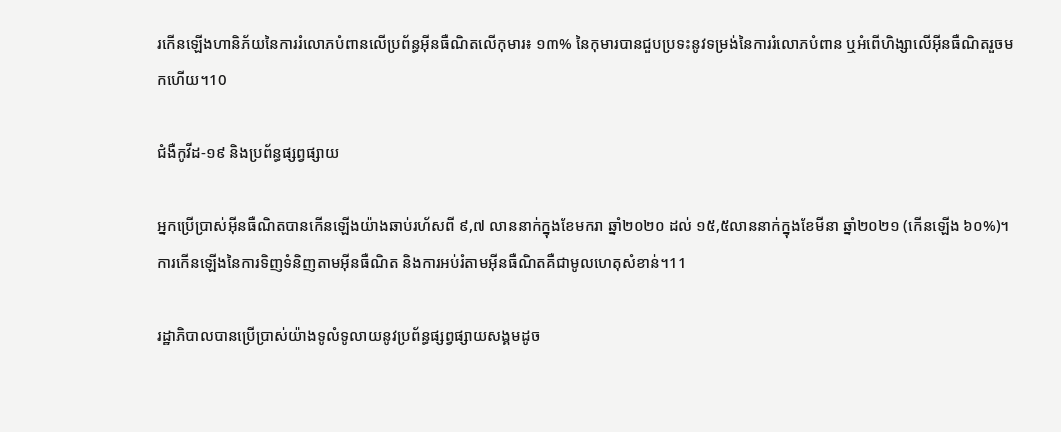រកើនឡើងហានិភ័យនៃការរំលោភបំពានលើប្រព័ន្ធអ៊ីនធឺណិតលើកុមារ៖ ១៣% នៃកុមារបានជួបប្រទះនូវទម្រង់នៃការរំលោភបំពាន ឬអំពើហិង្សាលើអ៊ីនធឺណិតរួចមកហើយ។10

ជំងឺកូវីដ-១៩ និងប្រព័ន្ធផ្សព្វផ្សាយ

អ្នកប្រើប្រាស់អ៊ីនធឺណិតបានកើនឡើងយ៉ាងឆាប់រហ័សពី ៩,៧ លាននាក់ក្នុងខែមករា ឆ្នាំ២០២០ ដល់ ១៥,៥លាននាក់ក្នុងខែមីនា ឆ្នាំ២០២១ (កើនឡើង ៦០%)។ ការកើនឡើងនៃការទិញទំនិញតាមអ៊ីនធឺណិត និងការអប់រំតាមអ៊ីនធឺណិតគឺជាមូលហេតុសំខាន់។11

រដ្ឋាភិបាលបានប្រើប្រាស់យ៉ាងទូលំទូលាយនូវប្រព័ន្ធផ្សព្វផ្សាយសង្គមដូច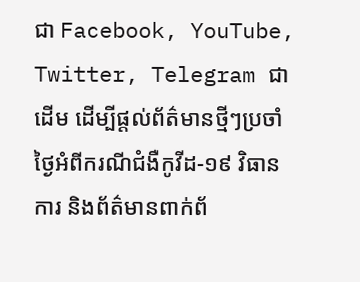ជា Facebook, YouTube, Twitter, Telegram ជាដើម ដើម្បីផ្តល់ព័ត៌មានថ្មីៗប្រចាំថ្ងៃអំពីករណីជំងឺកូវីដ-១៩ វិធានការ និងព័ត៌មានពាក់ព័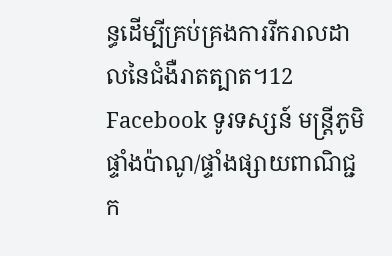ន្ធដើម្បីគ្រប់គ្រងការរីករាលដាលនៃជំងឺរាតត្បាត។12 Facebook ទូរទស្សន៍ មន្ត្រីភូមិ ផ្ទាំងប៉ាណូ/ផ្ទាំងផ្សាយពាណិជ្ជក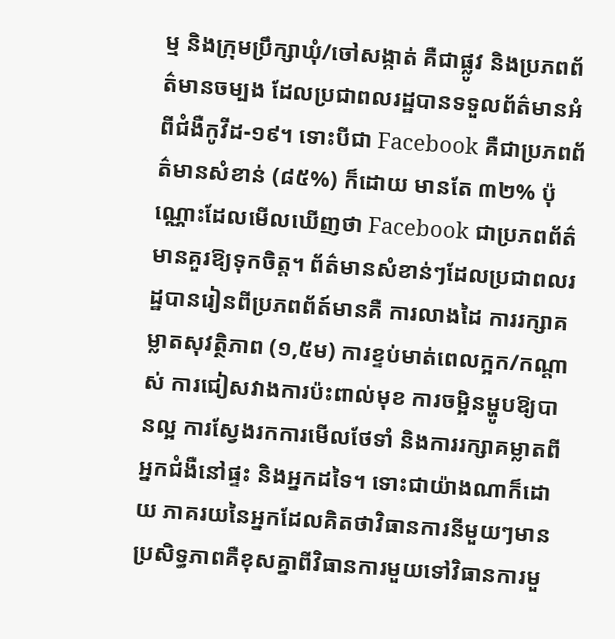ម្ម និងក្រុមប្រឹក្សាឃុំ/ចៅសង្កាត់ គឺជាផ្លូវ និងប្រភពព័ត៌មានចម្បង ដែលប្រជាពលរដ្ឋបានទទួលព័ត៌មានអំពីជំងឺកូវីដ-១៩។ ទោះបីជា Facebook គឺជាប្រភពព័ត៌មានសំខាន់ (៨៥%) ក៏ដោយ មានតែ ៣២% ប៉ុណ្ណោះដែលមើលឃើញថា Facebook ជាប្រភពព័ត៌មានគួរឱ្យទុកចិត្ត។ ព័ត៌មានសំខាន់ៗដែលប្រជាពលរដ្ឋបានរៀនពីប្រភពព័ត៍មានគឺ ការលាងដៃ ការរក្សាគម្លាតសុវត្ថិភាព (១,៥ម) ការខ្ទប់មាត់ពេលក្អក/កណ្តាស់ ការជៀសវាងការប៉ះពាល់មុខ ការចម្អិនម្ហូបឱ្យបានល្អ ការស្វែងរកការមើលថែទាំ និងការរក្សាគម្លាតពីអ្នកជំងឺនៅផ្ទះ និងអ្នកដទៃ។ ទោះជាយ៉ាងណាក៏ដោយ ភាគរយនៃអ្នកដែលគិតថាវិធានការនីមួយៗមានប្រសិទ្ធភាពគឺខុសគ្នាពីវិធានការមួយទៅវិធានការមួ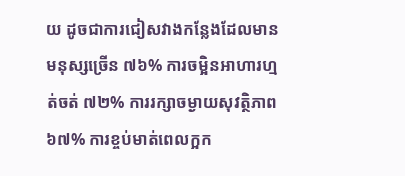យ ដូចជាការជៀសវាងកន្លែងដែលមានមនុស្សច្រើន ៧៦% ការចម្អិនអាហារហ្មត់ចត់ ៧២% ការរក្សាចម្ងាយសុវត្ថិភាព ៦៧% ការខ្ចប់មាត់ពេលក្អក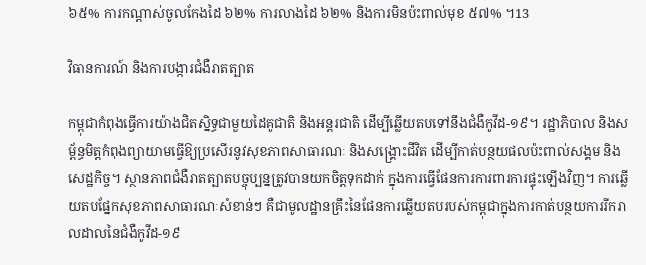៦៥% ការកណ្តាស់ចូលកែងដៃ ៦២% ការលាងដៃ ៦២% និងការមិនប៉ះពាល់មុខ ៥៧% ។13

វិធានការណ៍ និងការបង្ការជំងឺរាតត្បាត

កម្ពុជាកំពុងធ្វើការយ៉ាងជិតស្និទ្ធជាមួយដៃគូជាតិ និងអន្តរជាតិ ដើម្បីឆ្លើយតបទៅនឹងជំងឺកូវីដ-១៩។ រដ្ឋាភិបាល និងសម្ព័ន្ធមិត្តកំពុងព្យាយាមធ្វើឱ្យប្រសើរនូវសុខភាពសាធារណៈ និងសង្គ្រោះជីវិត ដើម្បីកាត់បន្ថយផលប៉ះពាល់សង្គម និងសេដ្ឋកិច្ច។ ស្ថានភាពជំងឺរាតត្បាតបច្ចុប្បន្នត្រូវបានយកចិត្តទុកដាក់ ក្នុងការធ្វើផែនការការពារការផ្ទុះឡើងវិញ។ ការឆ្លើយតបផ្នែកសុខភាពសាធារណៈសំខាន់ៗ គឺជាមូលដ្ឋានគ្រឹះនៃផែនការឆ្លើយតបរបស់កម្ពុជាក្នុងការកាត់បន្ថយការរីករាលដាលនៃជំងឺកូវីដ-១៩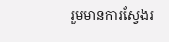រួមមានការស្វែងរ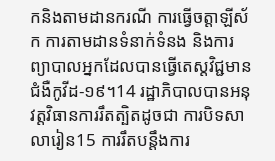កនិងតាមដានករណី ការធ្វើចត្តាឡីស័ក ការតាមដានទំនាក់ទំនង និងការព្យាបាលអ្នកដែលបានធ្វើតេស្តវិជ្ជមានជំងឺកូវីដ-១៩។14 រដ្ឋាភិបាលបានអនុវត្តវិធានការរឹតត្បិតដូចជា ការបិទសាលារៀន15 ការរឹតបន្តឹងការ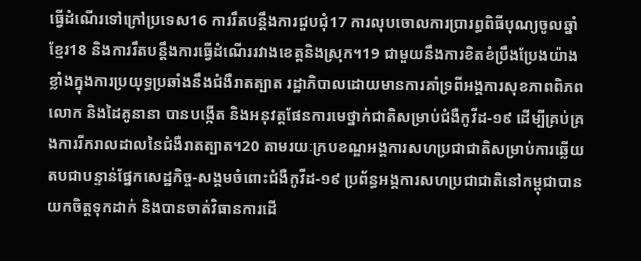ធ្វើដំណើរទៅក្រៅប្រទេស16 ការរឹតបន្តឹងការជួបជុំ17 ការលុបចោលការប្រារព្ធពិធីបុណ្យចូលឆ្នាំខ្មែរ18 និងការរឹតបន្តឹងការធ្វើដំណើររវាងខេត្តនិងស្រុក។19 ជាមួយនឹងការខិតខំប្រឹងប្រែងយ៉ាងខ្លាំងក្នុងការប្រយុទ្ធប្រឆាំងនឹងជំងឺរាតត្បាត រដ្ឋាភិបាលដោយមានការគាំទ្រពីអង្គការសុខភាពពិភពលោក និងដៃគូនានា បានបង្កើត និងអនុវត្តផែនការមេថ្នាក់ជាតិសម្រាប់ជំងឺកូវីដ-១៩ ដើម្បីគ្រប់គ្រងការរីករាលដាលនៃជំងឺរាតត្បាត។20 តាមរយៈក្របខណ្ឌអង្គការសហប្រជាជាតិសម្រាប់ការឆ្លើយតបជាបន្ទាន់ផ្នែកសេដ្ឋកិច្ច-សង្គមចំពោះជំងឺកូវីដ-១៩ ប្រព័ន្ធអង្គការសហប្រជាជាតិនៅកម្ពុជាបានយកចិត្តទុកដាក់ និងបានចាត់វិធានការដើ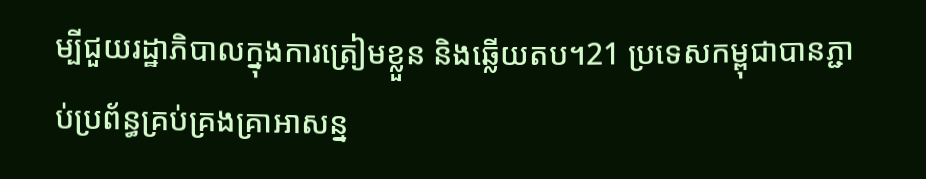ម្បីជួយរដ្ឋាភិបាលក្នុងការត្រៀមខ្លួន និងឆ្លើយតប។21 ប្រទេសកម្ពុជាបានភ្ជាប់ប្រព័ន្ធគ្រប់គ្រងគ្រាអាសន្ន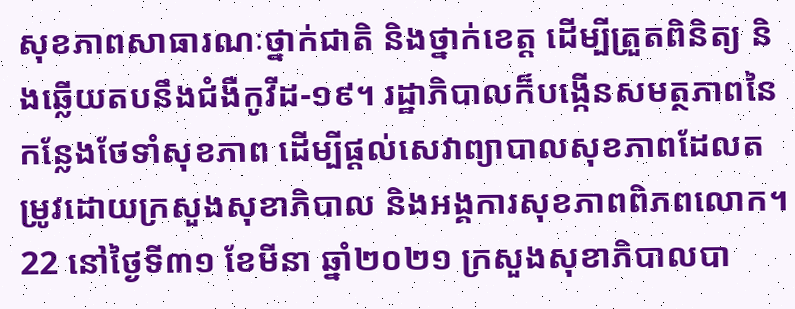សុខភាពសាធារណៈថ្នាក់ជាតិ និងថ្នាក់ខេត្ត ដើម្បីត្រួតពិនិត្យ និងឆ្លើយតបនឹងជំងឺកូវីដ-១៩។ រដ្ឋាភិបាលក៏បង្កើនសមត្ថភាពនៃកន្លែងថែទាំសុខភាព ដើម្បីផ្តល់សេវាព្យាបាលសុខភាពដែលតម្រូវដោយក្រសួងសុខាភិបាល និងអង្គការសុខភាពពិភពលោក។22 នៅថ្ងៃទី៣១ ខែមីនា ឆ្នាំ២០២១ ក្រសួងសុខាភិបាលបា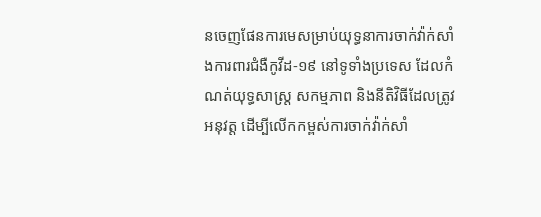នចេញផែនការមេសម្រាប់យុទ្ធនាការចាក់វ៉ាក់សាំងការពារជំងឺកូវីដ-១៩ នៅទូទាំងប្រទេស ដែលកំណត់យុទ្ធសាស្ត្រ សកម្មភាព និងនីតិវិធីដែលត្រូវអនុវត្ត ដើម្បីលើកកម្ពស់ការចាក់វ៉ាក់សាំ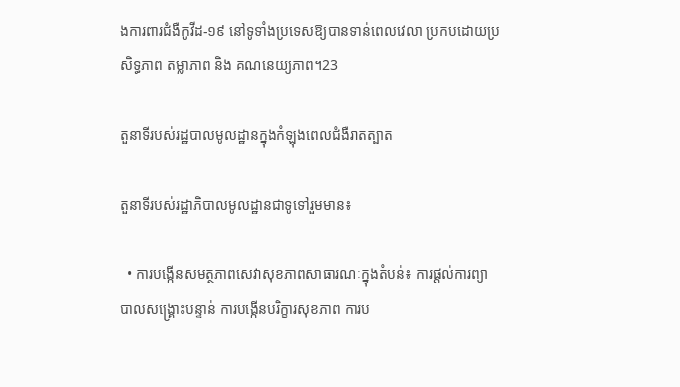ងការពារជំងឺកូវីដ-១៩ នៅទូទាំងប្រទេសឱ្យបានទាន់ពេលវេលា ប្រកបដោយប្រសិទ្ធភាព តម្លាភាព និង គណនេយ្យភាព។23

តួនាទីរបស់រដ្ឋបាលមូលដ្ឋានក្នុងកំឡុងពេលជំងឺរាតត្បាត

តួនាទីរបស់រដ្ឋាភិបាលមូលដ្ឋានជាទូទៅរួមមាន៖

  • ការបង្កើនសមត្ថភាពសេវាសុខភាពសាធារណៈក្នុងតំបន់៖ ការផ្តល់ការព្យាបាលសង្គ្រោះបន្ទាន់ ការបង្កើនបរិក្ខារសុខភាព ការប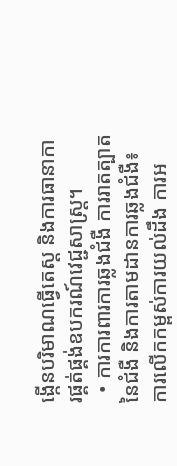ង្កើនបរិមាណធ្វើតេស្ត និងការធានាការផ្គត់ផ្គង់ឧបករណ៍វេជ្ជសាស្ត្រ។
  • ការការពារការឆ្លងជំងឺ ការរាតត្បាតនៃជំងឺ និងការតាមដានការឆ្លងជំងឺ៖ ការលើកកម្ពស់ការយល់ដឹង ការអ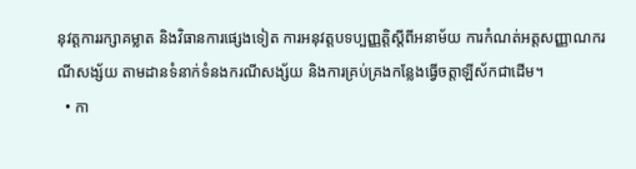នុវត្តការរក្សាគម្លាត និងវិធានការផ្សេងទៀត ការអនុវត្តបទប្បញ្ញត្តិស្តីពីអនាម័យ ការកំណត់អត្តសញ្ញាណករណីសង្ស័យ តាមដានទំនាក់ទំនងករណីសង្ស័យ និងការគ្រប់គ្រងកន្លែងធ្វើចត្តាឡីស័កជាដើម។
  • កា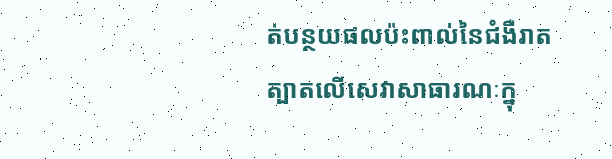ត់បន្ថយផលប៉ះពាល់នៃជំងឺរាតត្បាតលើសេវាសាធារណៈក្នុ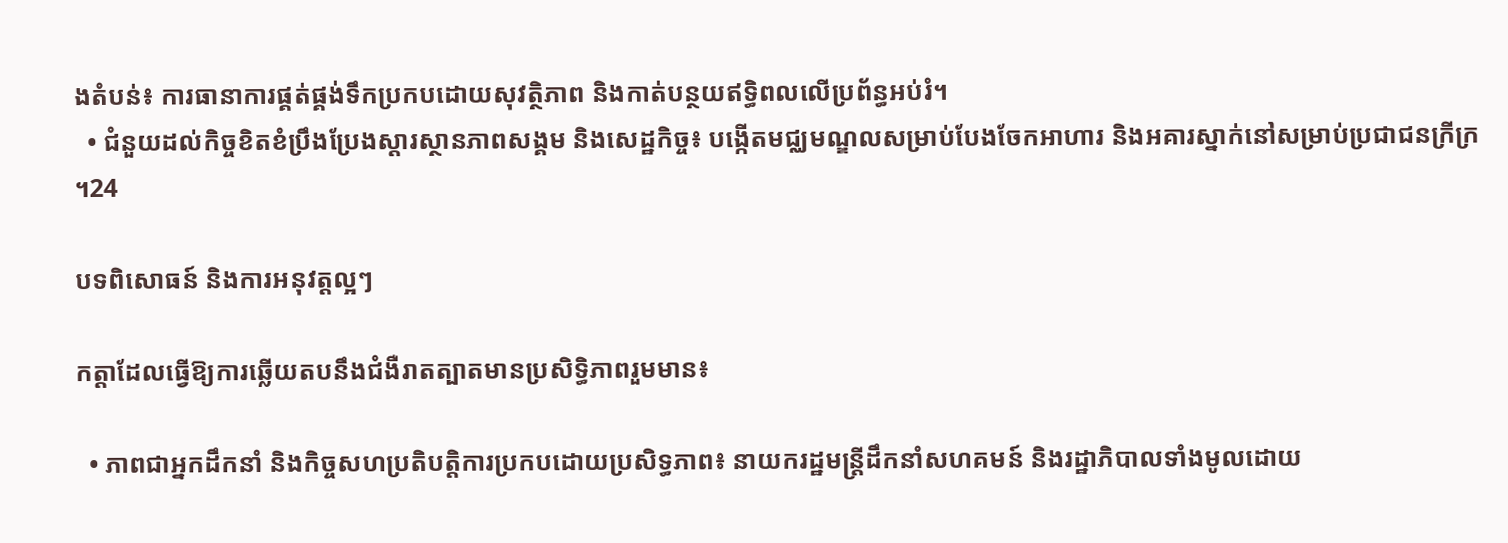ងតំបន់៖ ការធានាការផ្គត់ផ្គង់ទឹកប្រកបដោយសុវត្ថិភាព និងកាត់បន្ថយឥទ្ធិពលលើប្រព័ន្ធអប់រំ។
  • ជំនួយដល់កិច្ចខិតខំប្រឹងប្រែងស្តារស្ថានភាពសង្គម និងសេដ្ឋកិច្ច៖ បង្កើតមជ្ឈមណ្ឌលសម្រាប់បែងចែកអាហារ និងអគារស្នាក់នៅសម្រាប់ប្រជាជនក្រីក្រ។24

បទពិសោធន៍ និងការអនុវត្តល្អៗ

កត្តាដែលធ្វើឱ្យការឆ្លើយតបនឹងជំងឺរាតត្បាតមានប្រសិទ្ធិភាពរួមមាន៖

  • ភាពជាអ្នកដឹកនាំ និងកិច្ចសហប្រតិបត្តិការប្រកបដោយប្រសិទ្ធភាព៖ នាយករដ្ឋមន្ត្រីដឹកនាំសហគមន៍ និងរដ្ឋាភិបាលទាំងមូលដោយ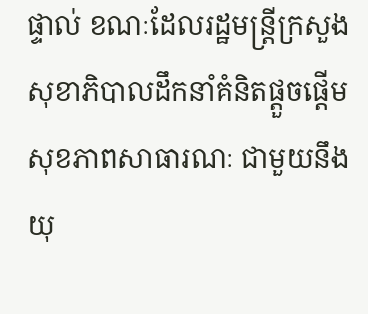ផ្ទាល់ ខណៈដែលរដ្ឋមន្ត្រីក្រសួងសុខាភិបាលដឹកនាំគំនិតផ្តួចផ្តើមសុខភាពសាធារណៈ ជាមួយនឹងយុ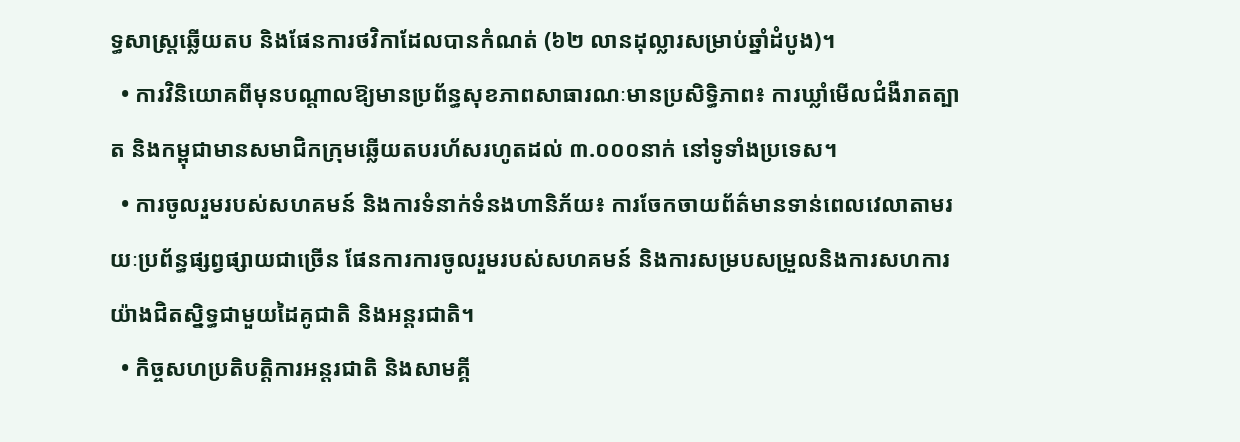ទ្ធសាស្ត្រឆ្លើយតប និងផែនការថវិកាដែលបានកំណត់ (៦២ លានដុល្លារសម្រាប់ឆ្នាំដំបូង)។
  • ការវិនិយោគពីមុនបណ្តាលឱ្យមានប្រព័ន្ធសុខភាពសាធារណៈមានប្រសិទ្ធិភាព៖ ការឃ្លាំមើលជំងឺរាតត្បាត និងកម្ពុជាមានសមាជិកក្រុមឆ្លើយតបរហ័សរហូតដល់ ៣.០០០នាក់ នៅទូទាំងប្រទេស។
  • ការចូលរួមរបស់សហគមន៍ និងការទំនាក់ទំនងហានិភ័យ៖ ការចែកចាយព័ត៌មានទាន់ពេលវេលាតាមរយៈប្រព័ន្ធផ្សព្វផ្សាយជាច្រើន ផែនការការចូលរួមរបស់សហគមន៍ និងការសម្របសម្រួលនិងការសហការយ៉ាងជិតស្និទ្ធជាមួយដៃគូជាតិ និងអន្តរជាតិ។
  • កិច្ចសហប្រតិបត្តិការអន្តរជាតិ និងសាមគ្គី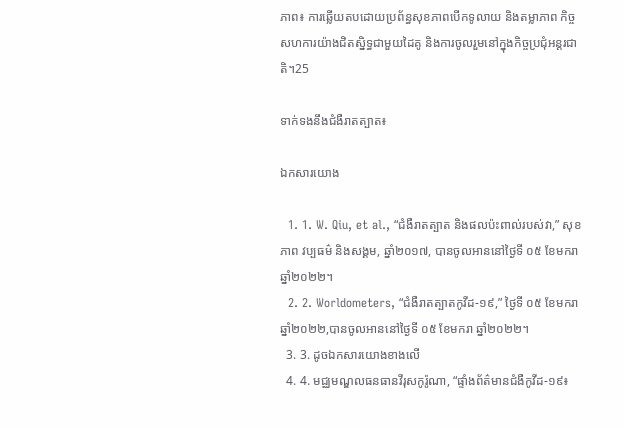ភាព៖ ការឆ្លើយតបដោយប្រព័ន្ធសុខភាពបើកទូលាយ និងតម្លាភាព កិច្ចសហការយ៉ាងជិតស្និទ្ធជាមួយដៃគូ និងការចូលរួមនៅក្នុងកិច្ចប្រជុំអន្តរជាតិ។25

ទាក់ទងនឹងជំងឺរាតត្បាត៖

ឯកសារយោង

  1. 1. W. Qiu, et al., “ជំងឺរាតត្បាត និងផលប៉ះពាល់របស់វា,” សុខភាព វប្បធម៌ និងសង្គម, ឆ្នាំ២០១៧, បានចូលអាននៅថ្ងៃទី ០៥ ខែមករា ឆ្នាំ២០២២។
  2. 2. Worldometers, “ជំងឺរាតត្បាតកូវីដ-១៩,” ថ្ងៃទី ០៥ ខែមករា ឆ្នាំ២០២២,បានចូលអាននៅថ្ងៃទី ០៥ ខែមករា ឆ្នាំ២០២២។
  3. 3. ដូចឯកសារយោងខាងលើ
  4. 4. មជ្ឈមណ្ឌលធនធានវីរុសកូរ៉ូណា, “ផ្ទាំងព័ត៌មានជំងឺកូវីដ-១៩៖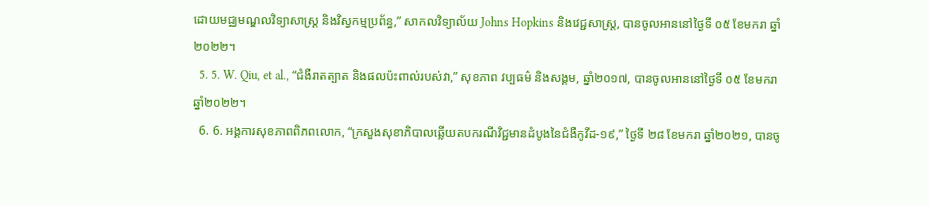ដោយមជ្ឈមណ្ឌលវិទ្យាសាស្ត្រ និងវិស្វកម្មប្រព័ន្ធ,” សាកលវិទ្យាល័យ Johns Hopkins និងវេជ្ជសាស្ត្រ, បានចូលអាននៅថ្ងៃទី ០៥ ខែមករា ឆ្នាំ២០២២។
  5. 5. W. Qiu, et al., “ជំងឺរាតត្បាត និងផលប៉ះពាល់របស់វា,” សុខភាព វប្បធម៌ និងសង្គម, ឆ្នាំ២០១៧, បានចូលអាននៅថ្ងៃទី ០៥ ខែមករា ឆ្នាំ២០២២។
  6. 6. អង្គការសុខភាពពិភពលោក, “ក្រសួងសុខាភិបាលឆ្លើយតបករណីវិជ្ជមានដំបូងនៃជំងឺកូវីដ-១៩,” ថ្ងៃទី ២៨ ខែមករា ឆ្នាំ២០២១, បានចូ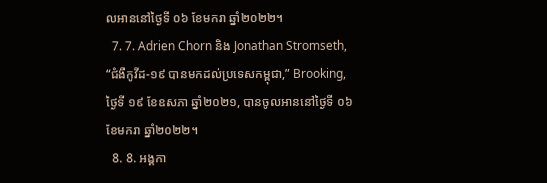លអាននៅថ្ងៃទី ០៦ ខែមករា ឆ្នាំ២០២២។
  7. 7. Adrien Chorn និង Jonathan Stromseth, “ជំងឺកូវីដ-១៩ បានមកដល់ប្រទេសកម្ពុជា,” Brooking, ថ្ងៃទី ១៩ ខែឧសភា ឆ្នាំ២០២១, បានចូលអាននៅថ្ងៃទី ០៦ ខែមករា ឆ្នាំ២០២២។
  8. 8. អង្គកា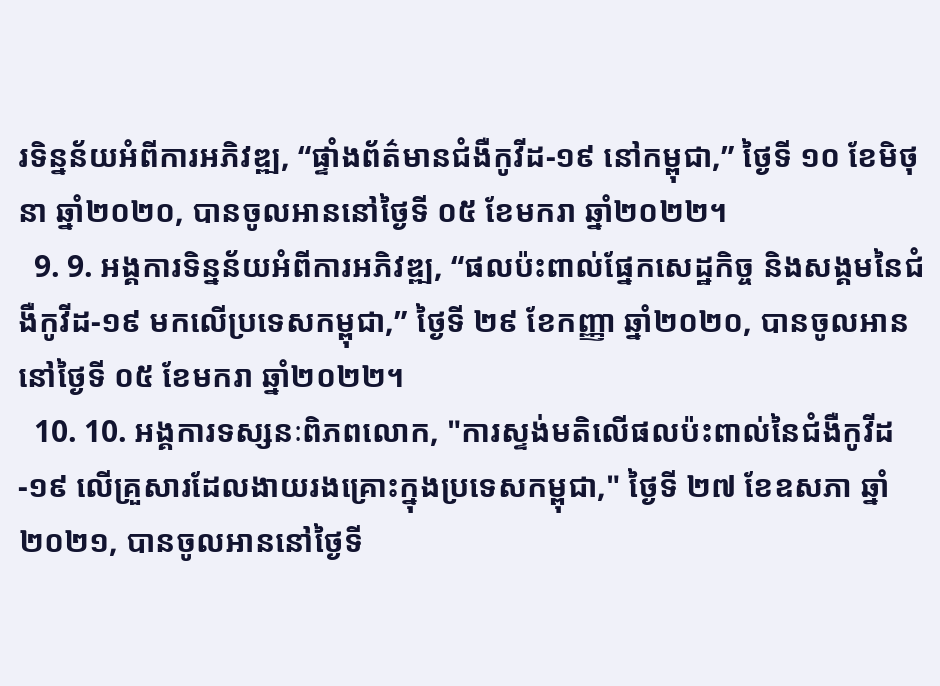រទិន្នន័យអំពីការអភិវឌ្ឍ, “ផ្ទាំងព័ត៌មានជំងឺកូវីដ-១៩ នៅកម្ពុជា,” ថ្ងៃទី ១០ ខែមិថុនា ឆ្នាំ២០២០, បានចូលអាននៅថ្ងៃទី ០៥ ខែមករា ឆ្នាំ២០២២។
  9. 9. អង្គការទិន្នន័យអំពីការអភិវឌ្ឍ, “ផលប៉ះពាល់ផ្នែកសេដ្ឋកិច្ច និងសង្គមនៃជំងឺកូវីដ-១៩ មកលើប្រទេសកម្ពុជា,” ថ្ងៃទី ២៩ ខែកញ្ញា ឆ្នាំ២០២០, បានចូលអាននៅថ្ងៃទី ០៥ ខែមករា ឆ្នាំ២០២២។
  10. 10. អង្គការទស្សនៈពិភពលោក, "ការស្ទង់មតិលើផលប៉ះពាល់នៃជំងឺកូវីដ-១៩ លើគ្រួសារដែលងាយរងគ្រោះក្នុងប្រទេសកម្ពុជា," ថ្ងៃទី ២៧ ខែឧសភា ឆ្នាំ២០២១, បានចូលអាននៅថ្ងៃទី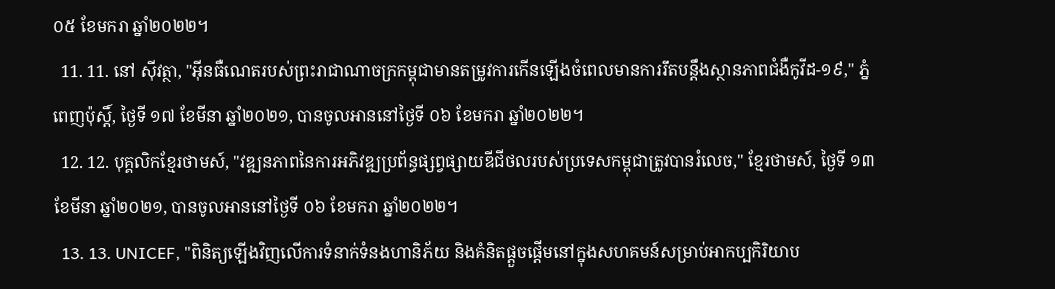០៥ ខែមករា ឆ្នាំ២០២២។
  11. 11. នៅ ស៊ីវត្ថា, "អ៊ីនធឺណេតរបស់ព្រះរាជាណាចក្រកម្ពុជាមានតម្រូវការកើនឡើងចំពេលមានការរឹតបន្តឹងស្ថានភាពជំងឺកូវីដ-១៩," ភ្នំពេញប៉ុស្តិ៍, ថ្ងៃទី ១៧ ខែមីនា ឆ្នាំ២០២១, បានចូលអាននៅថ្ងៃទី ០៦ ខែមករា ឆ្នាំ២០២២។
  12. 12. បុគ្គលិកខ្មែរថាមស៍, "វឌ្ឍនភាពនៃការអភិវឌ្ឍប្រព័ន្ធផ្សព្វផ្សាយឌីជីថលរបស់ប្រទេសកម្ពុជាត្រូវបានរំលេច," ខ្មែរថាមស៍, ថ្ងៃទី ១៣ ខែមីនា ឆ្នាំ២០២១, បានចូលអាននៅថ្ងៃទី ០៦ ខែមករា ឆ្នាំ២០២២។
  13. 13. UNICEF, "ពិនិត្យឡើងវិញលើការទំនាក់ទំនងហានិភ័យ និងគំនិតផ្តួចផ្តើមនៅក្នុងសហគមន៍សម្រាប់អាកប្បកិរិយាប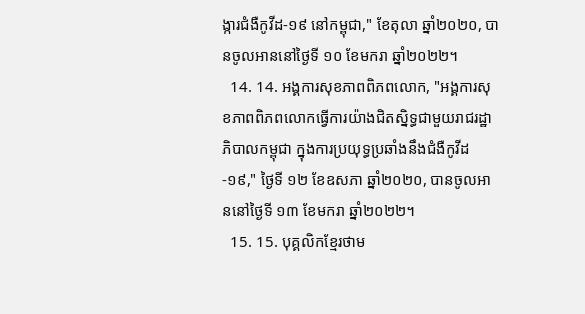ង្ការជំងឺកូវីដ-១៩ នៅកម្ពុជា," ខែតុលា ឆ្នាំ២០២០, បានចូលអាននៅថ្ងៃទី ១០ ខែមករា ឆ្នាំ២០២២។
  14. 14. អង្គការសុខភាពពិភពលោក, "អង្គការសុខភាពពិភពលោកធ្វើការយ៉ាងជិតស្និទ្ធជាមួយរាជរដ្ឋាភិបាលកម្ពុជា ក្នុងការប្រយុទ្ធប្រឆាំងនឹងជំងឺកូវីដ-១៩," ថ្ងៃទី ១២ ខែឧសភា ឆ្នាំ២០២០, បានចូលអាននៅថ្ងៃទី ១៣ ខែមករា ឆ្នាំ២០២២។
  15. 15. បុគ្គលិកខ្មែរថាម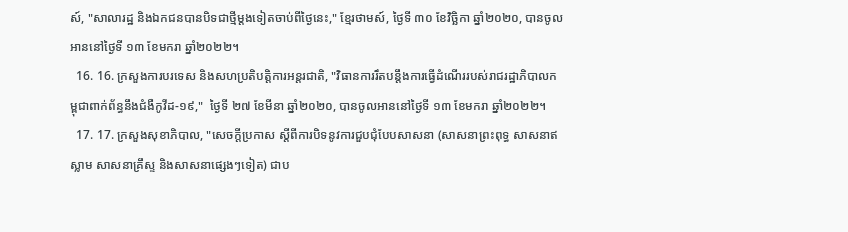ស៍, "សាលារដ្ឋ និងឯកជនបានបិទជាថ្មីម្តងទៀតចាប់ពីថ្ងៃនេះ," ខ្មែរថាមស៍, ថ្ងៃទី ៣០ ខែវិច្ឆិកា ឆ្នាំ២០២០, បានចូលអាននៅថ្ងៃទី ១៣ ខែមករា ឆ្នាំ២០២២។
  16. 16. ក្រសួងការបរទេស និងសហប្រតិបត្តិការអន្តរជាតិ, "វិធានការរឹតបន្តឹងការធ្វើដំណើររបស់រាជរដ្ឋាភិបាលកម្ពុជាពាក់ព័ន្ធនឹងជំងឺកូវីដ-១៩,"  ថ្ងៃទី ២៧ ខែមីនា ឆ្នាំ២០២០, បានចូលអាននៅថ្ងៃទី ១៣ ខែមករា ឆ្នាំ២០២២។
  17. 17. ក្រសួងសុខាភិបាល, "សេចក្តីប្រកាស ស្តីពីការបិទនូវការជួបជុំបែបសាសនា (សាសនាព្រះពុទ្ធ សាសនាឥស្លាម សាសនាគ្រឹស្ទ និងសាសនាផ្សេងៗទៀត) ជាប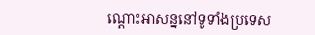ណ្ដោះអាសន្ននៅទូទាំងប្រទេស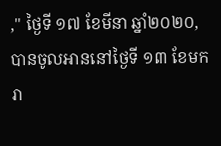," ថ្ងៃទី ១៧ ខែមីនា ឆ្នាំ២០២០, បានចូលអាននៅថ្ងៃទី ១៣ ខែមករា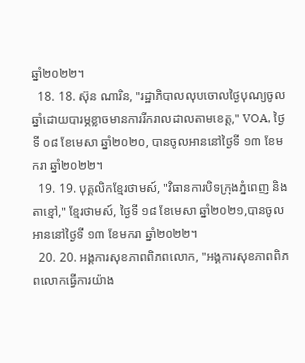ឆ្នាំ២០២២។
  18. 18. ស៊ុន ណារិន, "រដ្ឋាភិបាលលុបចោលថ្ងៃបុណ្យចូលឆ្នាំដោយបារម្ភខ្លាចមានការរីករាលដាលតាមខេត្ត," VOA, ថ្ងៃទី ០៨ ខែមេសា ឆ្នាំ២០២០, បានចូលអាននៅថ្ងៃទី ១៣ ខែមករា ឆ្នាំ២០២២។
  19. 19. បុគ្គលិកខ្មែរថាមស៍, "វិធានការបិទក្រុងភ្នំពេញ និងតាខ្មៅ," ខ្មែរថាមស៍, ថ្ងៃទី ១៨ ខែមេសា ឆ្នាំ២០២១,បានចូលអាននៅថ្ងៃទី ១៣ ខែមករា ឆ្នាំ២០២២។
  20. 20. អង្គការសុខភាពពិភពលោក, "អង្គការសុខភាពពិភពលោកធ្វើការយ៉ាង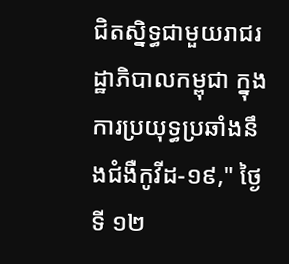ជិតស្និទ្ធជាមួយរាជរដ្ឋាភិបាលកម្ពុជា ក្នុងការប្រយុទ្ធប្រឆាំងនឹងជំងឺកូវីដ-១៩," ថ្ងៃទី ១២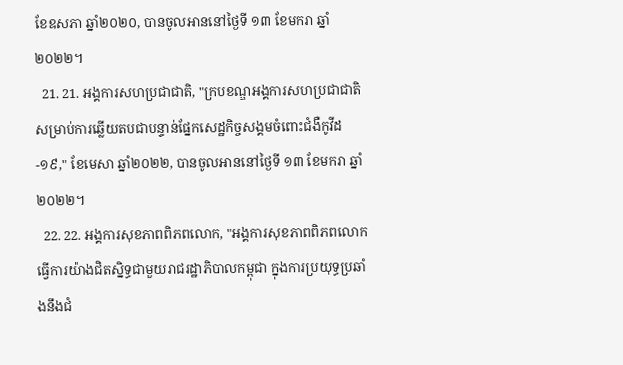ខែឧសភា ឆ្នាំ២០២០, បានចូលអាននៅថ្ងៃទី ១៣ ខែមករា ឆ្នាំ២០២២។
  21. 21. អង្គការសហប្រជាជាតិ, "ក្របខណ្ឌអង្គការសហប្រជាជាតិសម្រាប់ការឆ្លើយតបជាបន្ទាន់ផ្នែកសេដ្ឋកិច្ចសង្គមចំពោះជំងឺកូវីដ-១៩," ខែមេសា ឆ្នាំ២០២២, បានចូលអាននៅថ្ងៃទី ១៣ ខែមករា ឆ្នាំ២០២២។
  22. 22. អង្គការសុខភាពពិភពលោក, "អង្គការសុខភាពពិភពលោកធ្វើការយ៉ាងជិតស្និទ្ធជាមួយរាជរដ្ឋាភិបាលកម្ពុជា ក្នុងការប្រយុទ្ធប្រឆាំងនឹងជំ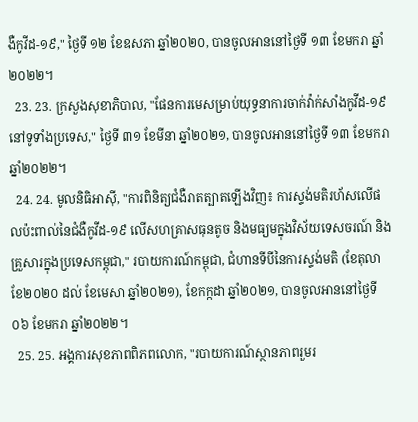ងឺកូវីដ-១៩," ថ្ងៃទី ១២ ខែឧសភា ឆ្នាំ២០២០, បានចូលអាននៅថ្ងៃទី ១៣ ខែមករា ឆ្នាំ២០២២។
  23. 23. ក្រសួងសុខាភិបាល, "ផែនការមេសម្រាប់យុទ្ធនាការចាក់វ៉ាក់សាំងកូវីដ-១៩ នៅទូទាំងប្រទេស," ថ្ងៃទី ៣១ ខែមីនា ឆ្នាំ២០២១, បានចូលអាននៅថ្ងៃទី ១៣ ខែមករា ឆ្នាំ២០២២។
  24. 24. មូលនិធិអាស៊ី, "ការពិនិត្យជំងឺរាតត្បាតឡើងវិញ៖ ការស្ទង់មតិរហ័សលើផលប៉ះពាល់នៃជំងឺកូវីដ-១៩ លើសហគ្រាសធុនតូច និងមធ្យមក្នុងវិស័យទេសចរណ៍ និងគ្រួសារក្នុងប្រទេសកម្ពុជា," របាយការណ៍កម្ពុជា, ជំហានទីបីនៃការស្ទង់មតិ (ខែតុលា ខែ២០២០ ដល់ ខែមេសា ឆ្នាំ២០២១), ខែកក្កដា ឆ្នាំ២០២១, បានចូលអាននៅថ្ងៃទី ០៦ ខែមករា ឆ្នាំ២០២២។
  25. 25. អង្គការសុខភាពពិភពលោក, "របាយការណ៍ស្ថានភាពរួមរ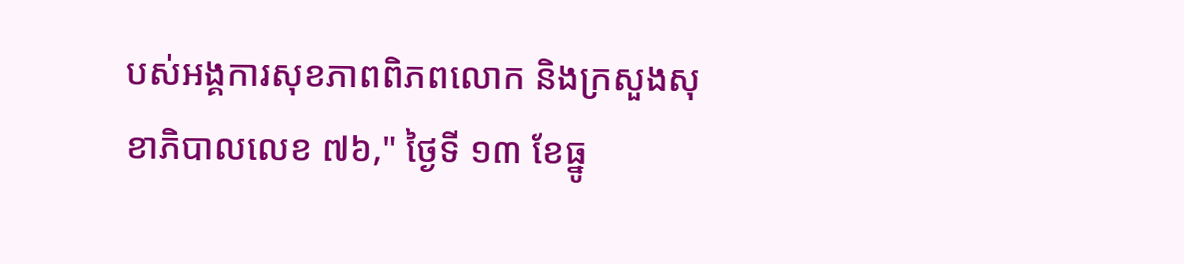បស់អង្គការសុខភាពពិភពលោក និងក្រសួងសុខាភិបាលលេខ ៧៦," ថ្ងៃទី ១៣ ខែធ្នូ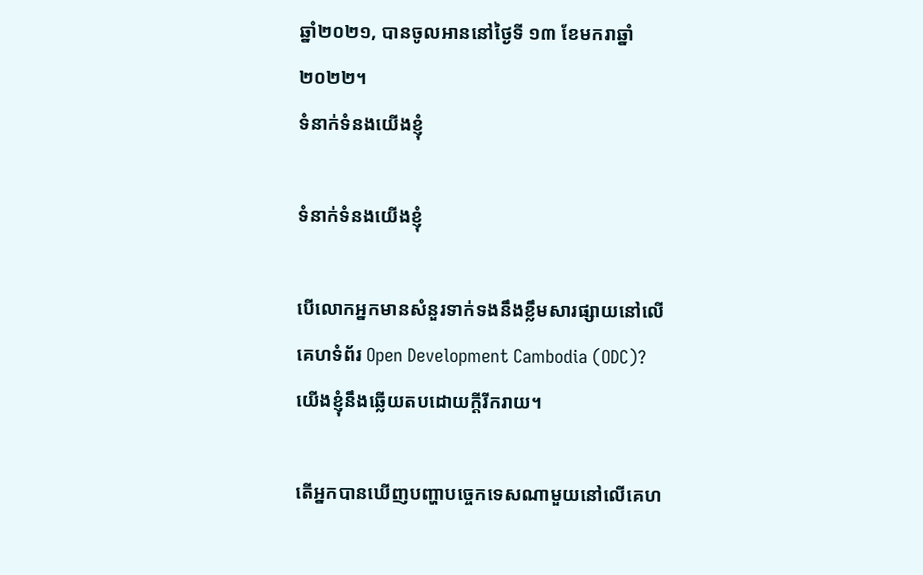ឆ្នាំ២០២១, បានចូលអាននៅថ្ងៃទី ១៣ ខែមករាឆ្នាំ២០២២។
ទំនាក់ទំនងយើងខ្ញុំ

ទំនាក់ទំនងយើងខ្ញុំ

បើលោកអ្នកមានសំនួរទាក់ទងនឹងខ្លឹមសារផ្សាយនៅលើគេហទំព័រ Open Development Cambodia (ODC)? យើងខ្ញុំនឹងឆ្លើយតបដោយក្តីរីករាយ។

តើអ្នកបានឃើញបញ្ហាបច្ចេកទេសណាមួយនៅលើគេហ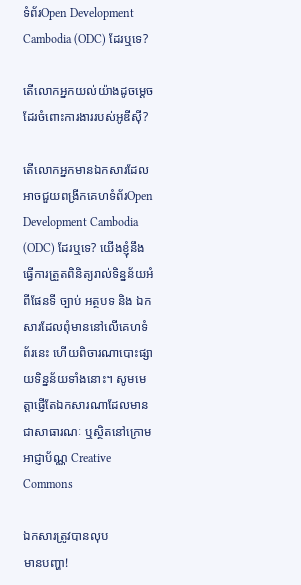ទំព័រOpen Development Cambodia (ODC) ដែរឬទេ?

តើលោកអ្នកយល់យ៉ាងដូចម្តេចដែរចំពោះការងាររបស់អូឌីស៊ី?

តើលោកអ្នកមានឯកសារដែលអាចជួយពង្រីកគេហទំព័រOpen Development Cambodia (ODC) ដែរឬទេ? យើងខ្ញុំនឹងធ្វើការត្រួតពិនិត្យរាល់ទិន្នន័យអំពីផែនទី ច្បាប់ អត្ថបទ និង ឯកសារដែលពុំមាននៅលើគេហទំព័រនេះ ហើយពិចារណាបោះផ្សាយទិន្នន័យទាំងនោះ។ សូមមេត្តាផ្ញើតែឯកសារណាដែលមានជាសាធារណៈ ឬស្ថិតនៅក្រោមអាជ្ញាប័ណ្ណ Creative Commons

ឯកសារត្រូវបានលុប
មានបញ្ហា!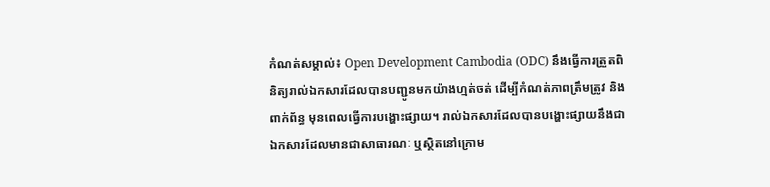កំណត់សម្គាល់៖ Open Development Cambodia (ODC) នឹងធ្វើការត្រួតពិនិត្យរាល់ឯកសារដែលបានបញ្ជូនមកយ៉ាងហ្មត់ចត់ ដើម្បីកំណត់ភាពត្រឹមត្រូវ និងពាក់ព័ន្ធ មុនពេលធ្វើការបង្ហោះផ្សាយ។ រាល់ឯកសារដែលបានបង្ហោះផ្សាយនឹងជាឯកសារដែលមានជាសាធារណៈ ឬស្ថិតនៅក្រោម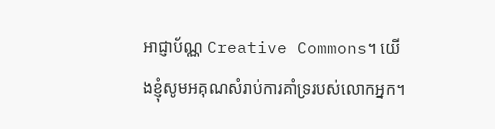អាជ្ញាប័ណ្ណ Creative Commons។ យើងខ្ញុំសូមអគុណសំរាប់ការគាំទ្ររបស់លោកអ្នក។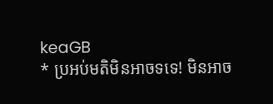keaGB
* ប្រអប់មតិមិនអាចទទេ! មិនអាច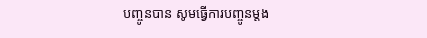បញ្ចូនបាន សូមធ្វើការបញ្ចូនម្តង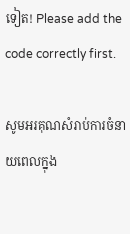ទៀត! Please add the code correctly first.

សូមអរគុណសំរាប់ការចំនាយពេលក្នុង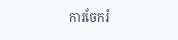ការចែករំ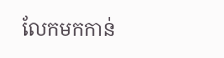លែកមកកាន់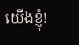យើងខ្ញុំ!